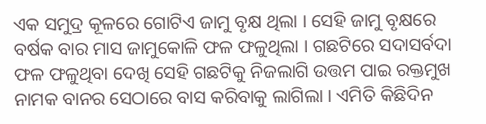ଏକ ସମୁଦ୍ର କୂଳରେ ଗୋଟିଏ ଜାମୁ ବୃକ୍ଷ ଥିଲା । ସେହି ଜାମୁ ବୃକ୍ଷରେ ବର୍ଷକ ବାର ମାସ ଜାମୁକୋଳି ଫଳ ଫଳୁଥିଲା । ଗଛଟିରେ ସଦାସର୍ବଦା ଫଳ ଫଳୁଥିବା ଦେଖି ସେହି ଗଛଟିକୁ ନିଜଲାଗି ଉତ୍ତମ ପାଇ ରକ୍ତମୁଖ ନାମକ ବାନର ସେଠାରେ ବାସ କରିବାକୁ ଲାଗିଲା । ଏମିତି କିଛିଦିନ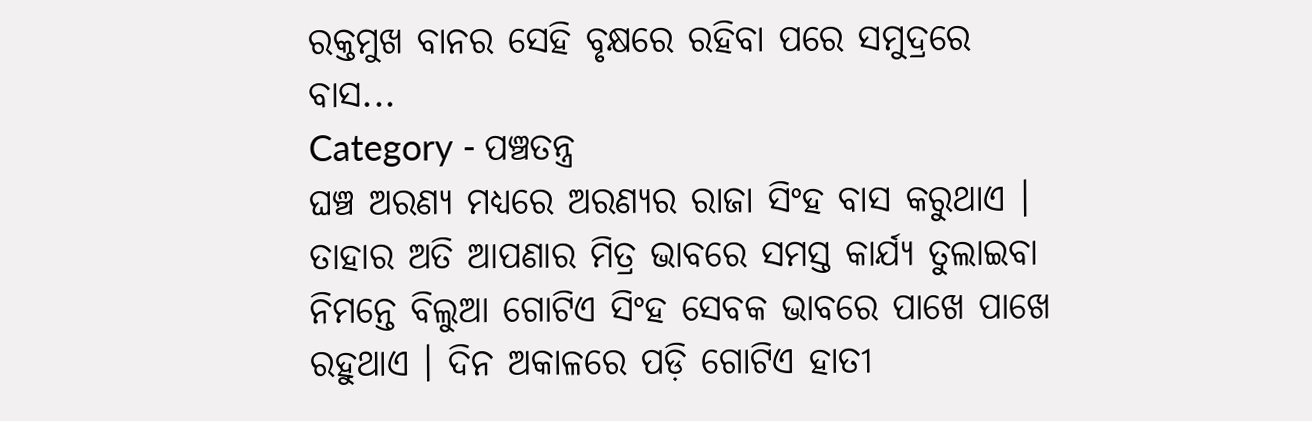ରକ୍ତମୁଖ ବାନର ସେହି ବୃକ୍ଷରେ ରହିବା ପରେ ସମୁଦ୍ରରେ ବାସ...
Category - ପଞ୍ଚତନ୍ତ୍ର
ଘଞ୍ଚ ଅରଣ୍ୟ ମଧ୍ୟରେ ଅରଣ୍ୟର ରାଜା ସିଂହ ବାସ କରୁଥାଏ । ତାହାର ଅତି ଆପଣାର ମିତ୍ର ଭାବରେ ସମସ୍ତ କାର୍ଯ୍ୟ ତୁଲାଇବା ନିମନ୍ତେ ବିଲୁଆ ଗୋଟିଏ ସିଂହ ସେବକ ଭାବରେ ପାଖେ ପାଖେ ରହୁଥାଏ । ଦିନ ଅକାଳରେ ପଡ଼ି ଗୋଟିଏ ହାତୀ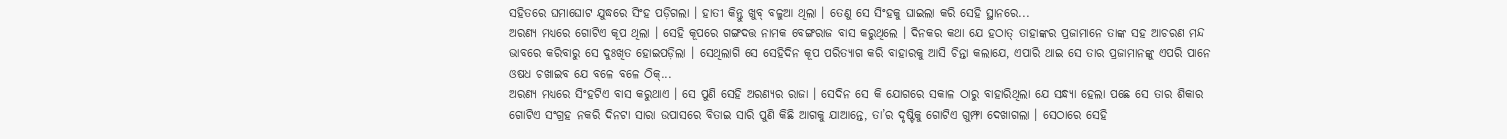ସହିତରେ ଘମାଘୋଟ ଯୁଦ୍ଧରେ ସିଂହ ପଡ଼ିଗଲା । ହାତୀ କିନ୍ତୁ ଖୁବ୍ ବଳୁଆ ଥିଲା । ତେଣୁ ସେ ସିଂହକୁ ଘାଇଲା କରି ସେହି ସ୍ଥାନରେ...
ଅରଣ୍ୟ ମଧ୍ୟରେ ଗୋଟିଏ କୂପ ଥିଲା । ସେହି କୂପରେ ଗଙ୍ଗଦତ୍ତ ନାମକ ବେଙ୍ଗରାଜ ବାସ କରୁଥିଲେ । ଦିନକର କଥା ଯେ ହଠାତ୍ ତାହାଙ୍କର ପ୍ରଜାମାନେ ତାଙ୍କ ସହ ଆଚରଣ ମନ୍ଦ ଭାବରେ କରିବାରୁ ସେ ଦୁଃଖିତ ହୋଇପଡ଼ିଲା । ସେଥିଲାଗି ସେ ସେହିଦିନ କୂପ ପରିତ୍ୟାଗ କରି ବାହାରକୁ ଆସି ଚିନ୍ତା କଲାଯେ, ଏପାରି ଥାଇ ସେ ତାର ପ୍ରଜାମାନଙ୍କୁ ଏପରି ପାନେ ଓଷଧ ଚଖାଇବ ଯେ ବଳେ ବଳେ ଠିକ୍...
ଅରଣ୍ୟ ମଧ୍ୟରେ ସିଂହଟିଏ ବାସ କରୁଥାଏ । ସେ ପୁଣି ସେହି ଅରଣ୍ୟର ରାଜା । ସେଦିନ ସେ କି ଯୋଗରେ ସକାଳ ଠାରୁ ବାହାରିଥିଲା ଯେ ସନ୍ଧ୍ୟା ହେଲା ପଛେ ସେ ତାର ଶିକାର ଗୋଟିଏ ସଂଗ୍ରହ ନକରି ଦିନଟା ସାରା ଉପାସରେ ବିତାଇ ସାରି ପୁଣି କିଛି ଆଗକୁ ଯାଆନ୍ତେ, ତା’ର ଦୃଷ୍ଟିକୁ ଗୋଟିଏ ଗୁମ୍ଫା ଦେଖାଗଲା । ସେଠାରେ ସେହି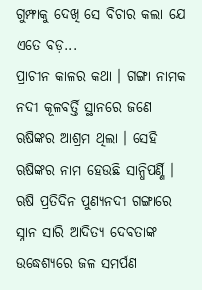ଗୁମ୍ଫାକୁ ଦେଖି ସେ ବିଚାର କଲା ଯେ ଏତେ ବଡ଼...
ପ୍ରାଚୀନ କାଳର କଥା । ଗଙ୍ଗା ନାମକ ନଦୀ କୂଳବର୍ତ୍ତି ସ୍ଥାନରେ ଜଣେ ଋଷିଙ୍କର ଆଶ୍ରମ ଥିଲା । ସେହି ଋଷିଙ୍କର ନାମ ହେଉଛି ସାନ୍ଧିପର୍ଣ୍ଣି । ଋଷି ପ୍ରତିଦିନ ପୁଣ୍ୟନଦୀ ଗଙ୍ଗାରେ ସ୍ନାନ ସାରି ଆଦିତ୍ୟ ଦେବତାଙ୍କ ଉଦ୍ଧେଶ୍ୟରେ ଜଳ ସମର୍ପଣ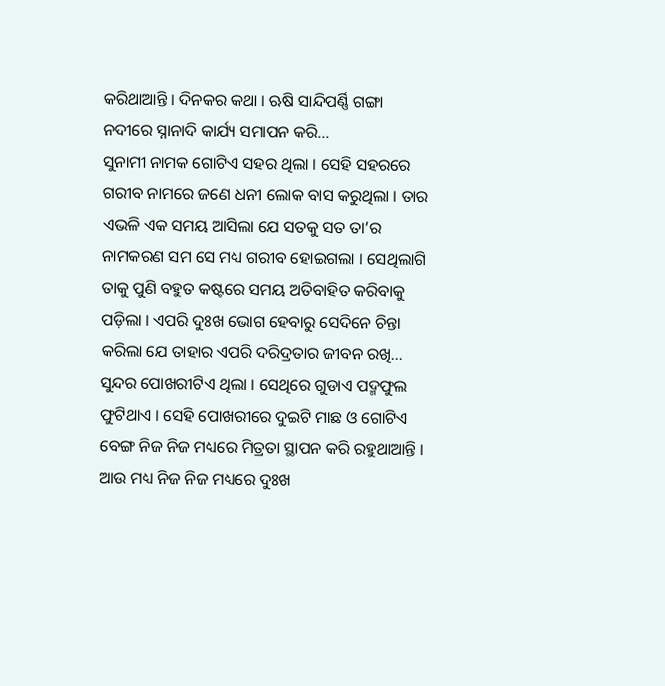କରିଥାଆନ୍ତି । ଦିନକର କଥା । ଋଷି ସାନ୍ଦିପର୍ଣ୍ଣି ଗଙ୍ଗା ନଦୀରେ ସ୍ନାନାଦି କାର୍ଯ୍ୟ ସମାପନ କରି...
ସୁନାମୀ ନାମକ ଗୋଟିଏ ସହର ଥିଲା । ସେହି ସହରରେ ଗରୀବ ନାମରେ ଜଣେ ଧନୀ ଲୋକ ବାସ କରୁଥିଲା । ତାର ଏଭଳି ଏକ ସମୟ ଆସିଲା ଯେ ସତକୁ ସତ ତା’ର ନାମକରଣ ସମ ସେ ମଧ୍ୟ ଗରୀବ ହୋଇଗଲା । ସେଥିଲାଗି ତାକୁ ପୁଣି ବହୁତ କଷ୍ଟରେ ସମୟ ଅତିବାହିତ କରିବାକୁ ପଡ଼ିଲା । ଏପରି ଦୁଃଖ ଭୋଗ ହେବାରୁ ସେଦିନେ ଚିନ୍ତା କରିଲା ଯେ ତାହାର ଏପରି ଦରିଦ୍ରତାର ଜୀବନ ରଖି...
ସୁନ୍ଦର ପୋଖରୀଟିଏ ଥିଲା । ସେଥିରେ ଗୁଡାଏ ପଦ୍ମଫୁଲ ଫୁଟିଥାଏ । ସେହି ପୋଖରୀରେ ଦୁଇଟି ମାଛ ଓ ଗୋଟିଏ ବେଙ୍ଗ ନିଜ ନିଜ ମଧ୍ୟରେ ମିତ୍ରତା ସ୍ଥାପନ କରି ରହୁଥାଆନ୍ତି । ଆଉ ମଧ୍ୟ ନିଜ ନିଜ ମଧ୍ୟରେ ଦୁଃଖ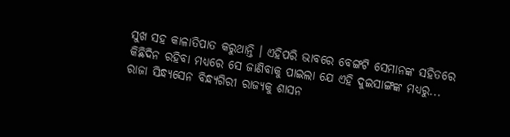ସୁଖ ସହ କାଳାତିପାତ କରୁଥାନ୍ତି । ଏହିପରି ଭାବରେ ବେଙ୍ଗଟି ସେମାନଙ୍କ ସହିତରେ କିଛିଦିନ ରହିବା ମଧ୍ୟରେ ସେ ଜାଣିବାକୁ ପାଇଲା ଯେ ଏହି ଦୁଇସାଙ୍ଗଙ୍କ ମଧ୍ୟରୁ...
ରାଜା ସିନ୍ଧ୍ୟସେନ ବିନ୍ଧ୍ୟଗିରୀ ରାଜ୍ୟକୁ ଶାସନ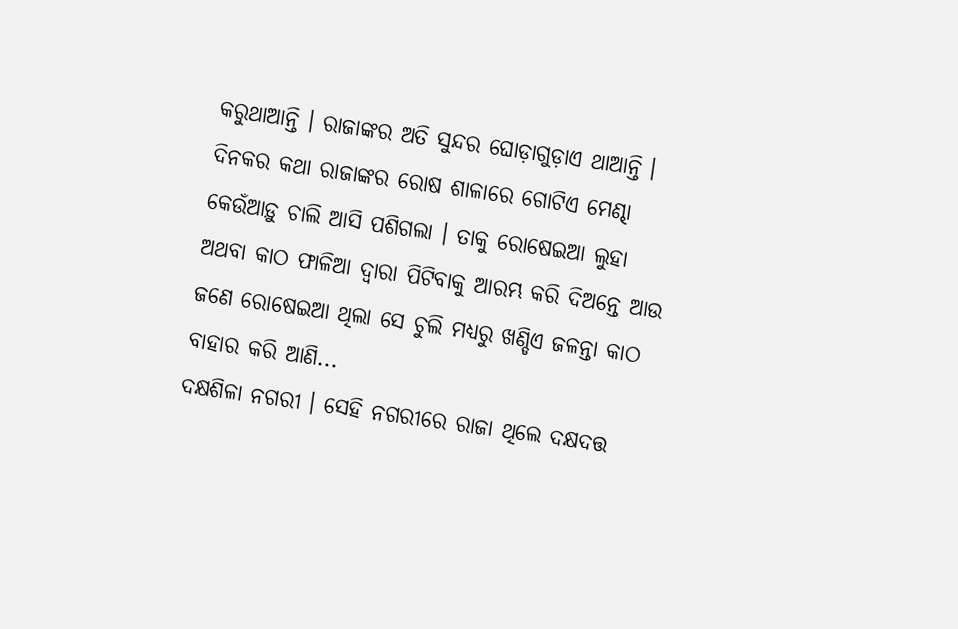କରୁଥାଆନ୍ତି । ରାଜାଙ୍କର ଅତି ସୁନ୍ଦର ଘୋଡ଼ାଗୁଡ଼ାଏ ଥାଆନ୍ତି । ଦିନକର କଥା ରାଜାଙ୍କର ରୋଷ ଶାଳାରେ ଗୋଟିଏ ମେଣ୍ଢା କେଉଁଆଡ଼ୁ ଚାଲି ଆସି ପଶିଗଲା । ତାକୁ ରୋଷେଇଆ ଲୁହା ଅଥବା କାଠ ଫାଳିଆ ଦ୍ୱାରା ପିଟିବାକୁ ଆରମ୍ଭ କରି ଦିଅନ୍ତେ ଆଉ ଜଣେ ରୋଷେଇଆ ଥିଲା ସେ ଚୁଲି ମଧ୍ୟରୁ ଖଣ୍ଡିଏ ଜଳନ୍ତା କାଠ ବାହାର କରି ଆଣି...
ଦକ୍ଷଶିଳା ନଗରୀ । ସେହି ନଗରୀରେ ରାଜା ଥିଲେ ଦକ୍ଷଦତ୍ତ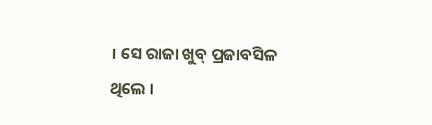। ସେ ରାଜା ଖୁବ୍ ପ୍ରଜାବସିଳ ଥିଲେ ।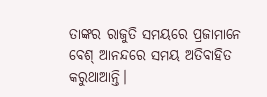ତାଙ୍କର ରାଜୁତି ସମୟରେ ପ୍ରଜାମାନେ ବେଶ୍ ଆନନ୍ଦରେ ସମୟ ଅତିବାହିତ କରୁଥାଆନ୍ତି।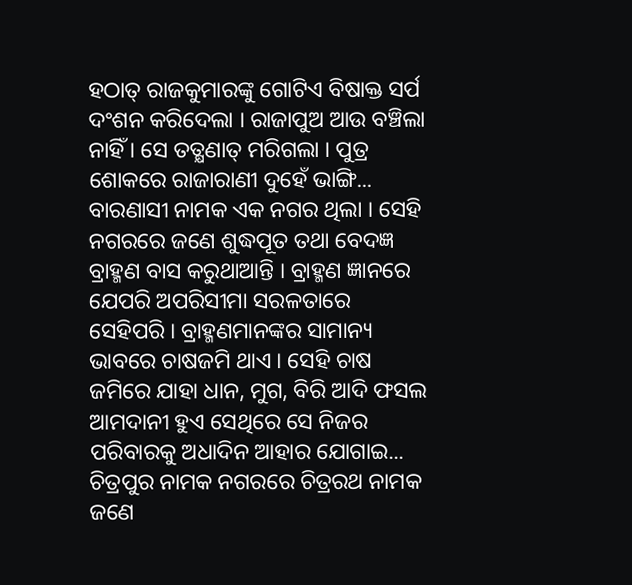ହଠାତ୍ ରାଜକୁମାରଙ୍କୁ ଗୋଟିଏ ବିଷାକ୍ତ ସର୍ପ ଦଂଶନ କରିଦେଲା । ରାଜାପୁଅ ଆଉ ବଞ୍ଚିଲା ନାହିଁ । ସେ ତତ୍କ୍ଷଣାତ୍ ମରିଗଲା । ପୁତ୍ର ଶୋକରେ ରାଜାରାଣୀ ଦୁହେଁ ଭାଙ୍ଗି...
ବାରଣାସୀ ନାମକ ଏକ ନଗର ଥିଲା । ସେହି ନଗରରେ ଜଣେ ଶୁଦ୍ଧପୂତ ତଥା ବେଦଜ୍ଞ ବ୍ରାହ୍ମଣ ବାସ କରୁଥାଆନ୍ତି । ବ୍ରାହ୍ମଣ ଜ୍ଞାନରେ ଯେପରି ଅପରିସୀମା ସରଳତାରେ ସେହିପରି । ବ୍ରାହ୍ମଣମାନଙ୍କର ସାମାନ୍ୟ ଭାବରେ ଚାଷଜମି ଥାଏ । ସେହି ଚାଷ ଜମିରେ ଯାହା ଧାନ, ମୁଗ, ବିରି ଆଦି ଫସଲ ଆମଦାନୀ ହୁଏ ସେଥିରେ ସେ ନିଜର ପରିବାରକୁ ଅଧାଦିନ ଆହାର ଯୋଗାଇ...
ଚିତ୍ରପୁର ନାମକ ନଗରରେ ଚିତ୍ରରଥ ନାମକ ଜଣେ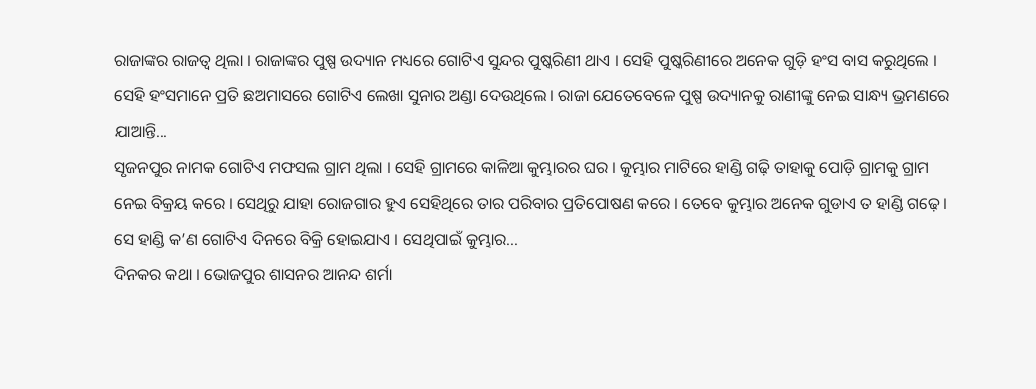ରାଜାଙ୍କର ରାଜତ୍ୱ ଥିଲା । ରାଜାଙ୍କର ପୁଷ୍ପ ଉଦ୍ୟାନ ମଧ୍ୟରେ ଗୋଟିଏ ସୁନ୍ଦର ପୁଷ୍କରିଣୀ ଥାଏ । ସେହି ପୁଷ୍କରିଣୀରେ ଅନେକ ଗୁଡ଼ି ହଂସ ବାସ କରୁଥିଲେ । ସେହି ହଂସମାନେ ପ୍ରତି ଛଅମାସରେ ଗୋଟିଏ ଲେଖା ସୁନାର ଅଣ୍ଡା ଦେଉଥିଲେ । ରାଜା ଯେତେବେଳେ ପୁଷ୍ପ ଉଦ୍ୟାନକୁ ରାଣୀଙ୍କୁ ନେଇ ସାନ୍ଧ୍ୟ ଭ୍ରମଣରେ ଯାଆନ୍ତି...
ସୃଜନପୁର ନାମକ ଗୋଟିଏ ମଫସଲ ଗ୍ରାମ ଥିଲା । ସେହି ଗ୍ରାମରେ କାଳିଆ କୁମ୍ଭାରର ଘର । କୁମ୍ଭାର ମାଟିରେ ହାଣ୍ଡି ଗଢ଼ି ତାହାକୁ ପୋଡ଼ି ଗ୍ରାମକୁ ଗ୍ରାମ ନେଇ ବିକ୍ରୟ କରେ । ସେଥିରୁ ଯାହା ରୋଜଗାର ହୁଏ ସେହିଥିରେ ତାର ପରିବାର ପ୍ରତିପୋଷଣ କରେ । ତେବେ କୁମ୍ଭାର ଅନେକ ଗୁଡାଏ ତ ହାଣ୍ଡି ଗଢ଼େ । ସେ ହାଣ୍ଡି କ’ଣ ଗୋଟିଏ ଦିନରେ ବିକ୍ରି ହୋଇଯାଏ । ସେଥିପାଇଁ କୁମ୍ଭାର...
ଦିନକର କଥା । ଭୋଜପୁର ଶାସନର ଆନନ୍ଦ ଶର୍ମା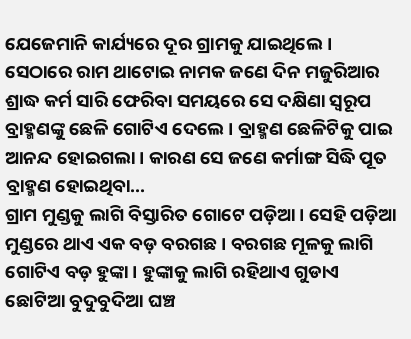ଯେଜେମାନି କାର୍ଯ୍ୟରେ ଦୂର ଗ୍ରାମକୁ ଯାଇଥିଲେ । ସେଠାରେ ରାମ ଥାଟୋଇ ନାମକ ଜଣେ ଦିନ ମଜୁରିଆର ଶ୍ରାଦ୍ଧ କର୍ମ ସାରି ଫେରିବା ସମୟରେ ସେ ଦକ୍ଷିଣା ସ୍ୱରୂପ ବ୍ରାହ୍ମଣଙ୍କୁ ଛେଳି ଗୋଟିଏ ଦେଲେ । ବ୍ରାହ୍ମଣ ଛେଳିଟିକୁ ପାଇ ଆନନ୍ଦ ହୋଇଗଲା । କାରଣ ସେ ଜଣେ କର୍ମାଙ୍ଗ ସିଦ୍ଧି ପୂତ ବ୍ରାହ୍ମଣ ହୋଇଥିବା...
ଗ୍ରାମ ମୁଣ୍ଡକୁ ଲାଗି ବିସ୍ତାରିତ ଗୋଟେ ପଡ଼ିଆ । ସେହି ପଡ଼ିଆ ମୁଣ୍ଡରେ ଥାଏ ଏକ ବଡ଼ ବରଗଛ । ବରଗଛ ମୂଳକୁ ଲାଗି ଗୋଟିଏ ବଡ଼ ହୁଙ୍କା । ହୁଙ୍କାକୁ ଲାଗି ରହିଥାଏ ଗୁଡାଏ ଛୋଟିଆ ବୁଦୁବୁଦିଆ ଘଞ୍ଚ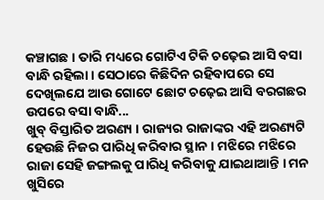କଞ୍ଚାଗଛ । ତାରି ମଧ୍ୟରେ ଗୋଟିଏ ଟିକି ଚଢ଼େଇ ଆସି ବସା ବାନ୍ଧି ରହିଲା । ସେଠାରେ କିଛିଦିନ ରହିବାପରେ ସେ ଦେଖିଲଯେ ଆଉ ଗୋଟେ ଛୋଟ ଚଢ଼େଇ ଆସି ବରଗଛର ଉପରେ ବସା ବାନ୍ଧି...
ଖୁବ୍ ବିସ୍ତାରିତ ଅରଣ୍ୟ । ରାଜ୍ୟର ରାଜାଙ୍କର ଏହି ଅରଣ୍ୟଟି ହେଉଛି ନିଜର ପାରିଧି କରିବାର ସ୍ଥାନ । ମଝିରେ ମଝିରେ ରାଜା ସେହି ଜଙ୍ଗଲକୁ ପାରିଧି କରିବାକୁ ଯାଇଥାଆନ୍ତି । ମନ ଖୁସିରେ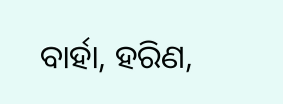ବାର୍ହା, ହରିଣ,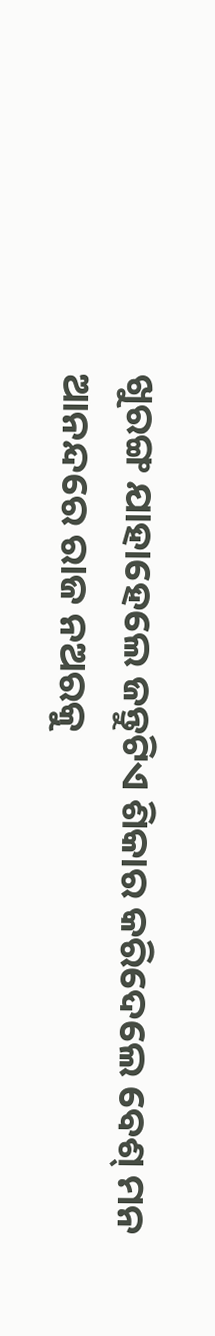ଖୁରଙ୍ଗ ଯାହାହେଲେ ଜନ୍ତୁଟିଏ ଶିକାର କରିଦେଲେ ବେଶ୍ ମନ ଆନନ୍ଦରେ ରାଜ ନଅରକୁ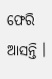ଫେରି ଆସନ୍ତି ।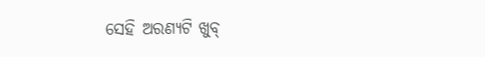ସେହି ଅରଣ୍ୟଟି ଖୁବ୍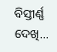ବିସ୍ତୀର୍ଣ୍ଣ ଦେଖି...